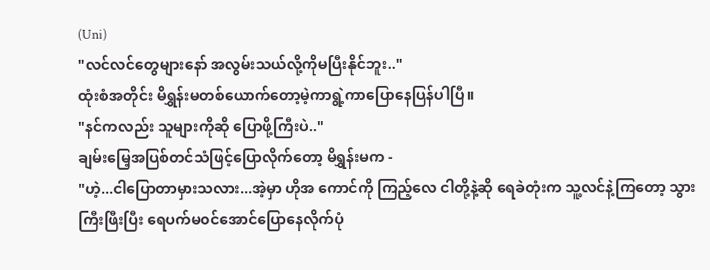(Uni)
"လင်လင်တွေများနော် အလွမ်းသယ်လို့ကိုမပြီးနိုင်ဘူး.."
ထုံးစံအတိုင်း မိရွှန်းမတစ်ယောက်တော့မဲ့ကာရွဲ့ကာပြောနေပြန်ပါပြီ။
"နင်ကလည်း သူများကိုဆို ပြောဖို့ကြီးပဲ.."
ချမ်းမြေ့အပြစ်တင်သံဖြင့်ပြောလိုက်တော့ မိရွှန်းမက -
"ဟဲ့...ငါပြောတာမှားသလား...အဲ့မှာ ဟိုအ ကောင်ကို ကြည့်လေ ငါတို့နဲ့ဆို ရေခဲတုံးက သူ့လင်နဲ့ကြတော့ သွားကြီးဖြီးပြီး ရေပက်မ၀င်အောင်ပြောနေလိုက်ပုံ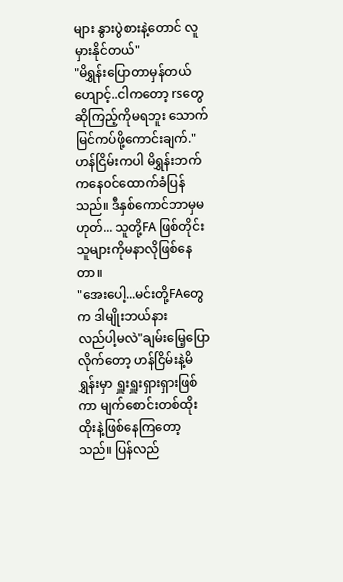များ နွားပွဲစားနဲ့တောင် လူမှားနိုင်တယ်"
"မိရွှန်းပြောတာမှန်တယ် ဟျောင့်..ငါကတော့ rsတွေဆိုကြည့်ကိုမရဘူး သောက်မြင်ကပ်ဖို့ကောင်းချက်."
ဟန်ငြိမ်းကပါ မိရွှန်းဘက်ကနေ၀င်ထောက်ခံပြန်သည်။ ဒီနှစ်ကောင်ဘာမှမဟုတ်... သူတို့FA ဖြစ်တိုင်း သူများကိုမနာလိုဖြစ်နေတာ။
"အေးပေါ့...မင်းတို့FAတွေက ဒါမျိုးဘယ်နား
လည်ပါ့မလဲ"ချမ်းမြေ့ပြောလိုက်တော့ ဟန်ငြိမ်းနဲ့မိရွှန်းမှာ ရှူးရှူးရှားရှားဖြစ်ကာ မျက်စောင်းတစ်ထိုးထိုးနဲ့ဖြစ်နေကြတော့သည်။ ပြန်လည်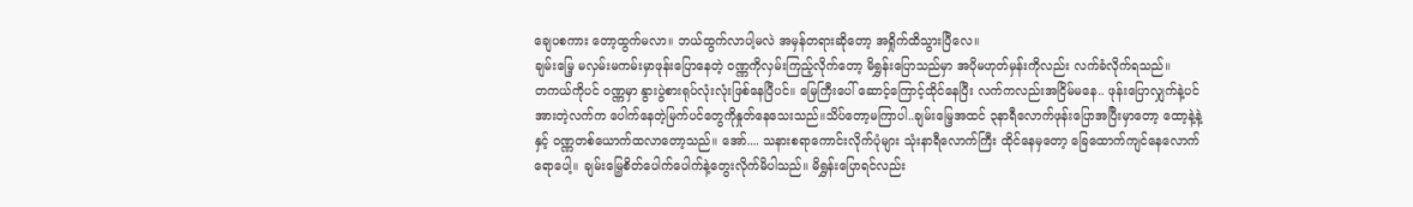ချေပစကား တော့ထွက်မလာ။ ဘယ်ထွက်လာပါ့မလဲ အမှန်တရားဆိုတော့ အရှိုက်ထိသွားပြီလေ။
ချမ်းမြေ့ မလှမ်းမကမ်းမှာဖုန်းပြောနေတဲ့ ၀ဏ္ဏကိုလှမ်းကြည့်လိုက်တော့ မိရွှန်းပြောသည်မှာ အပိုမဟုတ်မှန်းကိုလည်း လက်ခံလိုက်ရသည်။
တကယ်ကိုပင် ၀ဏ္ဏမှာ နွားပွဲစားရုပ်လုံးလုံးဖြစ်နေပြီပင်။ မြေကြီးပေါ် ဆောင့်ကြောင့်ထိုင်နေပြီး လက်ကလည်းအငြိမ်မနေ.. ဖုန်းပြောလျှက်နဲ့ပင် အားတဲ့လက်က ပေါက်နေတဲ့မြက်ပင်တွေကိုနှုတ်နေသေးသည်။သိပ်တော့မကြာပါ..ချမ်းမြေ့အထင် ၃နာရီလောက်ဖုန်းပြောအပြီးမှာတော့ ထော့နဲ့နဲ့ နှင့် ၀ဏ္ဏတစ်ယောက်ထလာတော့သည်။ အော်.... သနားစရာကောင်းလိုက်ပုံများ သုံးနာရီလောက်ကြီး ထိုင်နေမှတော့ ခြေထောက်ကျင်နေလောက်ရောပေါ့။ ချမ်းမြေ့စိတ်ပေါက်ပေါက်နဲ့တွေးလိုက်မိပါသည်။ မိရွှန်းပြောရင်လည်း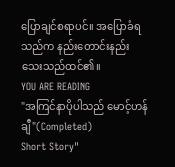ပြောချင်စရာပင်။ အပြောခံရသည်က နည်းတောင်းနည်းသေးသည်ထင်၏။
YOU ARE READING
"အကြင်နာပိုပါသည် မောင့်ဟန်ချီ"(Completed)
Short Story"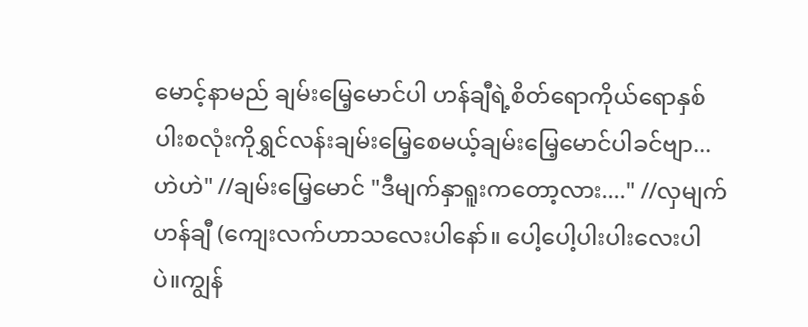မောင့်နာမည် ချမ်းမြေ့မောင်ပါ ဟန်ချီရဲ့စိတ်ရောကိုယ်ရောနှစ်ပါးစလုံးကိုရွှင်လန်းချမ်းမြေ့စေမယ့်ချမ်းမြေ့မောင်ပါခင်ဗျာ... ဟဲဟဲ" //ချမ်းမြေ့မောင် "ဒီမျက်နှာရူးကတော့လား...." //လှမျက်ဟန်ချီ (ကျေးလက်ဟာသလေးပါနော်။ ပေါ့ပေါ့ပါးပါးလေးပါပဲ။ကျွန်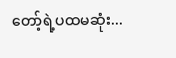တော့်ရဲ့ပထမဆုံး...